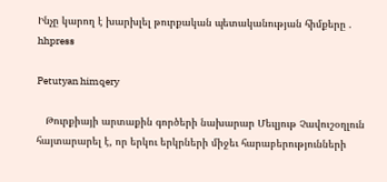Ինչը կարող է խարխլել թուրքական պետականության հիմքերը . hhpress

Petutyan himqery

   Թուրքիայի արտաքին գործերի նախարար Մեւլյութ Չավուշօղլուն հայտարարել է, որ երկու երկրների միջեւ հարաբերությունների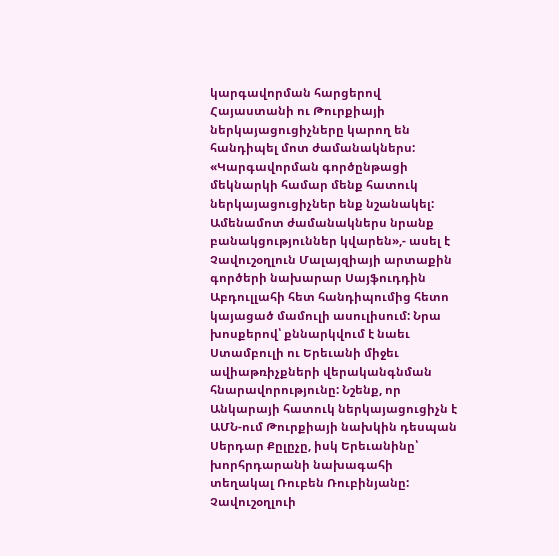կարգավորման հարցերով Հայաստանի ու Թուրքիայի ներկայացուցիչները կարող են հանդիպել մոտ ժամանակներս: «Կարգավորման գործընթացի մեկնարկի համար մենք հատուկ ներկայացուցիչներ ենք նշանակել: Ամենամոտ ժամանակներս նրանք բանակցություններ կվարեն»,- ասել է Չավուշօղլուն Մալայզիայի արտաքին գործերի նախարար Սայֆուդդին Աբդուլլահի հետ հանդիպումից հետո կայացած մամուլի ասուլիսում: Նրա խոսքերով՝ քննարկվում է նաեւ Ստամբուլի ու Երեւանի միջեւ ավիաթռիչքների վերականգնման հնարավորությունը: Նշենք, որ Անկարայի հատուկ ներկայացուցիչն է ԱՄՆ-ում Թուրքիայի նախկին դեսպան Սերդար Քըլըչը, իսկ Երեւանինը՝ խորհրդարանի նախագահի տեղակալ Ռուբեն Ռուբինյանը: Չավուշօղլուի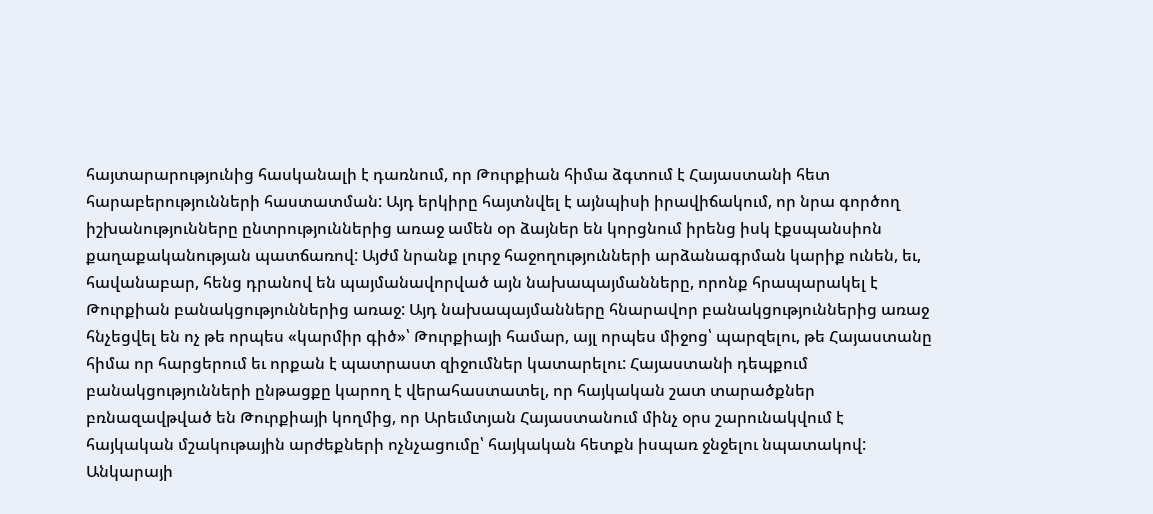հայտարարությունից հասկանալի է դառնում, որ Թուրքիան հիմա ձգտում է Հայաստանի հետ հարաբերությունների հաստատման: Այդ երկիրը հայտնվել է այնպիսի իրավիճակում, որ նրա գործող իշխանությունները ընտրություններից առաջ ամեն օր ձայներ են կորցնում իրենց իսկ էքսպանսիոն քաղաքականության պատճառով: Այժմ նրանք լուրջ հաջողությունների արձանագրման կարիք ունեն, եւ, հավանաբար, հենց դրանով են պայմանավորված այն նախապայմանները, որոնք հրապարակել է Թուրքիան բանակցություններից առաջ: Այդ նախապայմանները հնարավոր բանակցություններից առաջ հնչեցվել են ոչ թե որպես «կարմիր գիծ»՝ Թուրքիայի համար, այլ որպես միջոց՝ պարզելու, թե Հայաստանը հիմա որ հարցերում եւ որքան է պատրաստ զիջումներ կատարելու: Հայաստանի դեպքում բանակցությունների ընթացքը կարող է վերահաստատել, որ հայկական շատ տարածքներ բռնազավթված են Թուրքիայի կողմից, որ Արեւմտյան Հայաստանում մինչ օրս շարունակվում է հայկական մշակութային արժեքների ոչնչացումը՝ հայկական հետքն իսպառ ջնջելու նպատակով: Անկարայի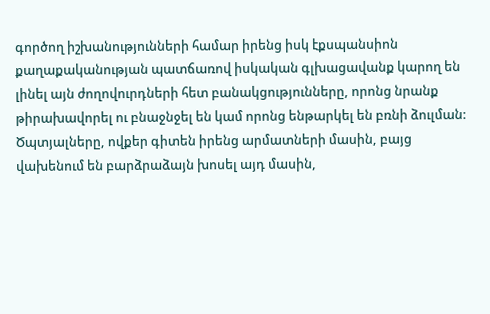գործող իշխանությունների համար իրենց իսկ էքսպանսիոն քաղաքականության պատճառով իսկական գլխացավանք կարող են լինել այն ժողովուրդների հետ բանակցությունները, որոնց նրանք թիրախավորել ու բնաջնջել են կամ որոնց ենթարկել են բռնի ձուլման: Ծպտյալները, ովքեր գիտեն իրենց արմատների մասին, բայց վախենում են բարձրաձայն խոսել այդ մասին,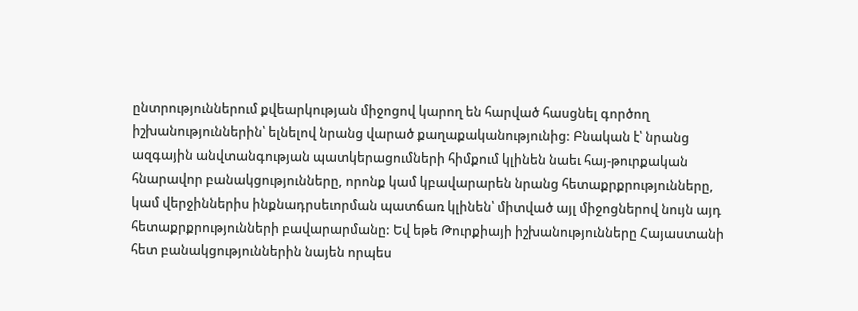ընտրություններում քվեարկության միջոցով կարող են հարված հասցնել գործող իշխանություններին՝ ելնելով նրանց վարած քաղաքականությունից: Բնական է՝ նրանց ազգային անվտանգության պատկերացումների հիմքում կլինեն նաեւ հայ-թուրքական հնարավոր բանակցությունները, որոնք կամ կբավարարեն նրանց հետաքրքրությունները, կամ վերջիններիս ինքնադրսեւորման պատճառ կլինեն՝ միտված այլ միջոցներով նույն այդ հետաքրքրությունների բավարարմանը: Եվ եթե Թուրքիայի իշխանությունները Հայաստանի հետ բանակցություններին նայեն որպես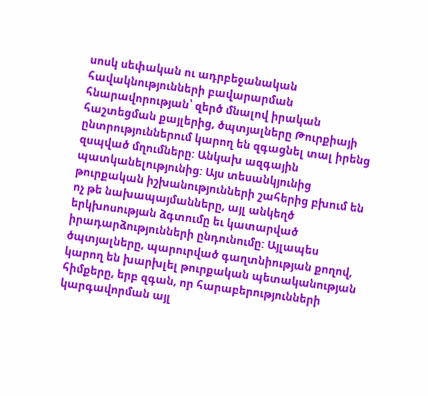սոսկ սեփական ու ադրբեջանական հավակնությունների բավարարման հնարավորության՝ զերծ մնալով իրական հաշտեցման քայլերից, ծպտյալները Թուրքիայի ընտրություններում կարող են զգացնել տալ իրենց զսպված մղումները: Անկախ ազգային պատկանելությունից: Այս տեսանկյունից թուրքական իշխանությունների շահերից բխում են ոչ թե նախապայմանները, այլ անկեղծ երկխոսության ձգտումը եւ կատարված իրադարձությունների ընդունումը: Այլապես ծպտյալները, պարուրված գաղտնիության քողով, կարող են խարխլել թուրքական պետականության հիմքերը, երբ զգան, որ հարաբերությունների կարգավորման այլ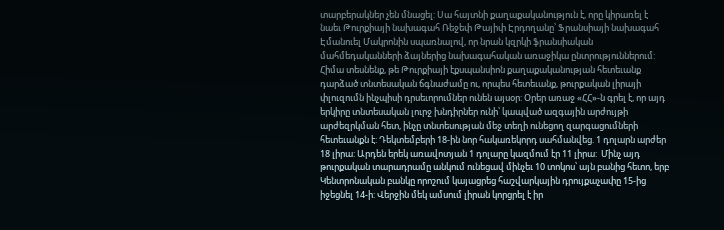տարբերակներ չեն մնացել: Սա հայտնի քաղաքականություն է, որը կիրառել է նաեւ Թուրքիայի նախագահ Ռեջեփ Թայիփ Էրդողանը՝ Ֆրանսիայի նախագահ Էմանուել Մակրոնին սպառնալով, որ նրան կզրկի ֆրանսիական մահմեդականների ձայներից նախագահական առաջիկա ընտրություններում: Հիմա տեսնենք, թե Թուրքիայի էքսպանսիոն քաղաքականության հետեւանք դարձած տնտեսական ճգնաժամը ու, որպես հետեւանք, թուրքական լիրայի փլուզումն ինչպիսի դրսեւորումներ ունեն այսօր: Օրեր առաջ «ՀՀ»-ն գրել է, որ այդ երկիրը տնտեսական լուրջ խնդիրներ ունի՝ կապված ազգային արժույթի արժեզրկման հետ, ինչը տնտեսության մեջ տեղի ունեցող զարգացումների հետեւանքն է: Դեկտեմբերի 18-ին նոր հակառեկորդ սահմանվեց. 1 դոլարն արժեր 18 լիրա: Արդեն երեկ առավոտյան 1 դոլարը կազմում էր 11 լիրա:  Մինչ այդ թուրքական տարադրամը անկում ունեցավ մինչեւ 10 տոկոս՝ այն բանից հետո, երբ Կենտրոնական բանկը որոշում կայացրեց հաշվարկային դրույքաչափը 15-ից իջեցնել 14-ի: Վերջին մեկ ամսում լիրան կորցրել է իր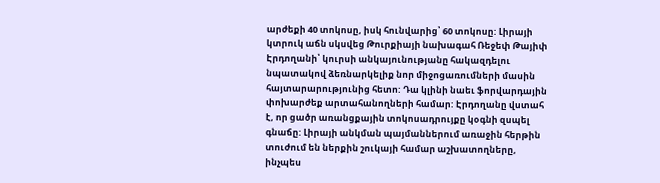արժեքի 40 տոկոսը, իսկ հունվարից՝ 60 տոկոսը: Լիրայի կտրուկ աճն սկսվեց Թուրքիայի նախագահ Ռեջեփ Թայիփ Էրդողանի՝ կուրսի անկայունությանը հակազդելու նպատակով ձեռնարկելիք նոր միջոցառումների մասին հայտարարությունից հետո: Դա կլինի նաեւ ֆորվարդային փոխարժեք արտահանողների համար: Էրդողանը վստահ է, որ ցածր առանցքային տոկոսադրույքը կօգնի զսպել գնաճը: Լիրայի անկման պայմաններում առաջին հերթին տուժում են ներքին շուկայի համար աշխատողները, ինչպես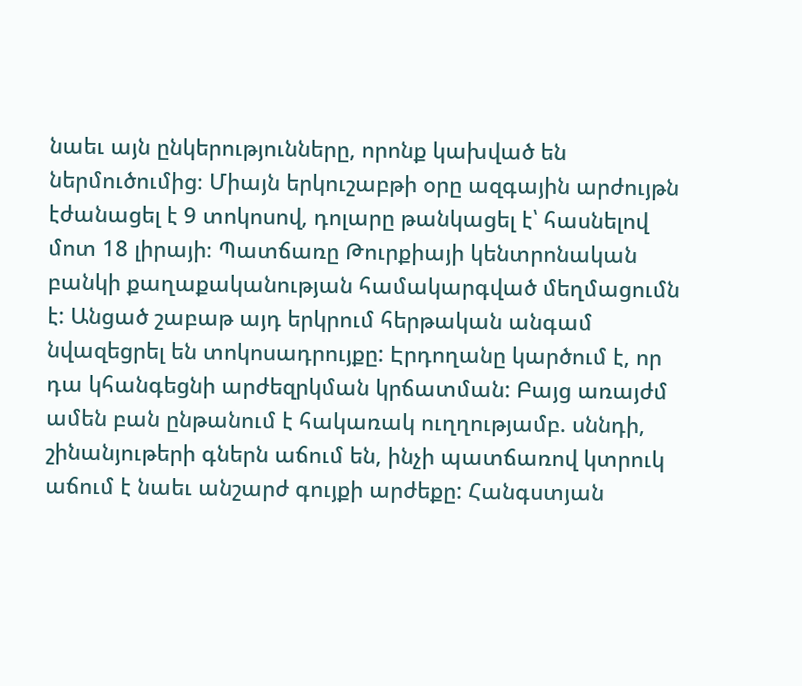նաեւ այն ընկերությունները, որոնք կախված են ներմուծումից։ Միայն երկուշաբթի օրը ազգային արժույթն էժանացել է 9 տոկոսով, դոլարը թանկացել է՝ հասնելով մոտ 18 լիրայի։ Պատճառը Թուրքիայի կենտրոնական բանկի քաղաքականության համակարգված մեղմացումն է: Անցած շաբաթ այդ երկրում հերթական անգամ նվազեցրել են տոկոսադրույքը: Էրդողանը կարծում է, որ դա կհանգեցնի արժեզրկման կրճատման: Բայց առայժմ ամեն բան ընթանում է հակառակ ուղղությամբ. սննդի, շինանյութերի գներն աճում են, ինչի պատճառով կտրուկ աճում է նաեւ անշարժ գույքի արժեքը: Հանգստյան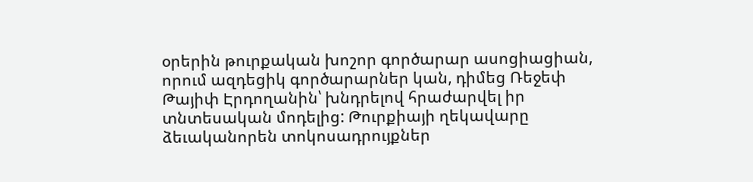օրերին թուրքական խոշոր գործարար ասոցիացիան, որում ազդեցիկ գործարարներ կան, դիմեց Ռեջեփ Թայիփ Էրդողանին՝ խնդրելով հրաժարվել իր տնտեսական մոդելից: Թուրքիայի ղեկավարը ձեւականորեն տոկոսադրույքներ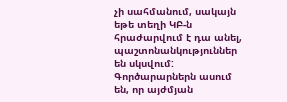չի սահմանում, սակայն եթե տեղի ԿԲ-ն հրաժարվում է դա անել, պաշտոնանկություններ են սկսվում: Գործարարներն ասում են, որ այժմյան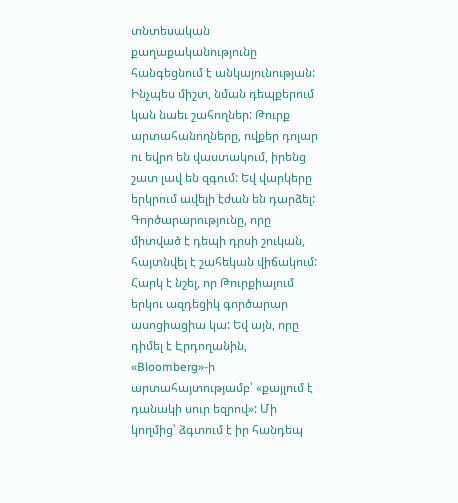տնտեսական քաղաքականությունը հանգեցնում է անկայունության: Ինչպես միշտ, նման դեպքերում կան նաեւ շահողներ: Թուրք արտահանողները, ովքեր դոլար ու եվրո են վաստակում, իրենց շատ լավ են զգում: Եվ վարկերը երկրում ավելի էժան են դարձել: Գործարարությունը, որը միտված է դեպի դրսի շուկան, հայտնվել է շահեկան վիճակում: Հարկ է նշել, որ Թուրքիայում երկու ազդեցիկ գործարար ասոցիացիա կա: Եվ այն, որը դիմել է Էրդողանին, «Bloomberg»-ի արտահայտությամբ՝ «քայլում է դանակի սուր եզրով»: Մի կողմից՝ ձգտում է իր հանդեպ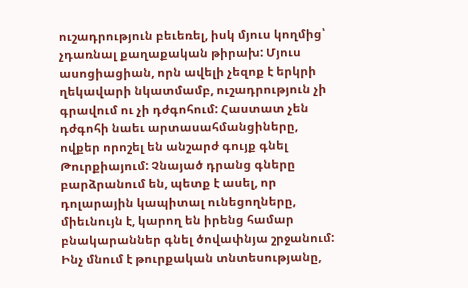ուշադրություն բեւեռել, իսկ մյուս կողմից՝ չդառնալ քաղաքական թիրախ: Մյուս ասոցիացիան, որն ավելի չեզոք է երկրի ղեկավարի նկատմամբ, ուշադրություն չի գրավում ու չի դժգոհում: Հաստատ չեն դժգոհի նաեւ արտասահմանցիները, ովքեր որոշել են անշարժ գույք գնել Թուրքիայում: Չնայած դրանց գները բարձրանում են, պետք է ասել, որ դոլարային կապիտալ ունեցողները, միեւնույն է, կարող են իրենց համար բնակարաններ գնել ծովափնյա շրջանում: Ինչ մնում է թուրքական տնտեսությանը,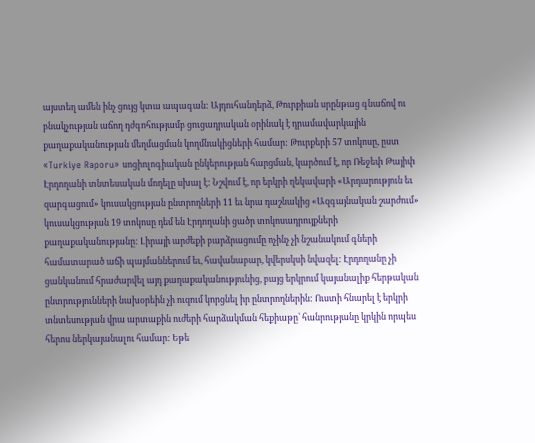այստեղ ամեն ինչ ցույց կտա ապագան: Այդուհանդերձ, Թուրքիան սրընթաց գնաճով ու բնակչության աճող դժգոհությամբ ցուցադրական օրինակ է դրամավարկային քաղաքականության մեղմացման կողմնակիցների համար: Թուրքերի 57 տոկոսը, ըստ «Turkiye Raporu» սոցիոլոգիական ընկերության հարցման, կարծում է, որ Ռեջեփ Թայիփ Էրդողանի տնտեսական մոդելը սխալ է: Նշվում է, որ երկրի ղեկավարի «Արդարություն եւ զարգացում» կուսակցության ընտրողների 11 եւ նրա դաշնակից «Ազգայնական շարժում» կուսակցության 19 տոկոսը դեմ են Էրդողանի ցածր տոկոսադրույքների քաղաքականությանը: Լիրայի արժեքի բարձրացումը ոչինչ չի նշանակում գների համատարած աճի պայմաններում եւ, հավանաբար, կվերսկսի նվազել: Էրդողանը չի ցանկանում հրաժարվել այդ քաղաքականությունից, բայց երկրում կայանալիք հերթական ընտրությունների նախօրեին չի ուզում կորցնել իր ընտրողներին: Ուստի հնարել է երկրի տնտեսության վրա արտաքին ուժերի հարձակման հեքիաթը՝ հանրությանը կրկին որպես հերոս ներկայանալու համար: Եթե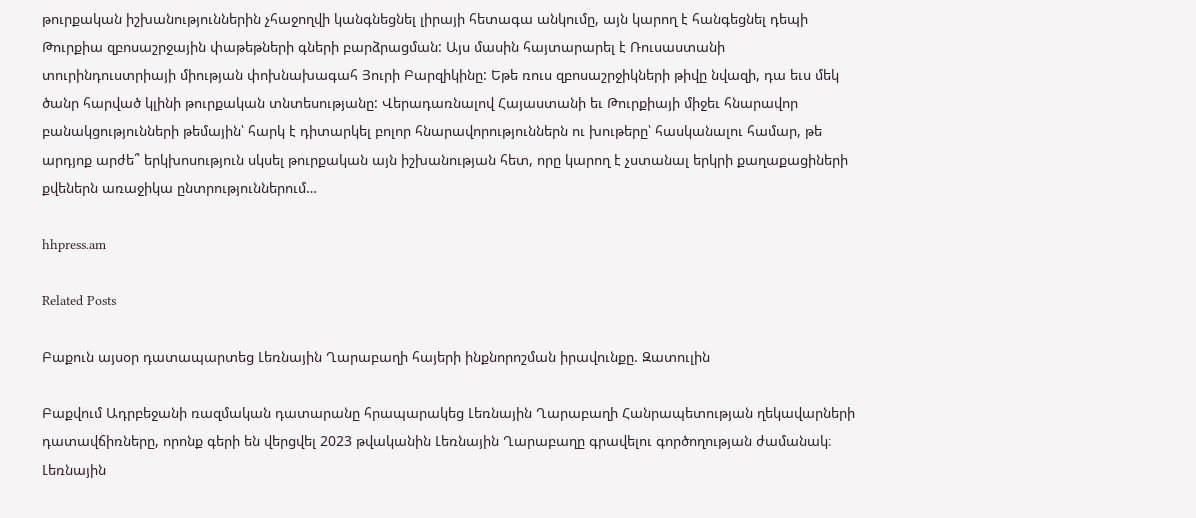թուրքական իշխանություններին չհաջողվի կանգնեցնել լիրայի հետագա անկումը, այն կարող է հանգեցնել դեպի Թուրքիա զբոսաշրջային փաթեթների գների բարձրացման: Այս մասին հայտարարել է Ռուսաստանի տուրինդուստրիայի միության փոխնախագահ Յուրի Բարզիկինը: Եթե ռուս զբոսաշրջիկների թիվը նվազի, դա եւս մեկ ծանր հարված կլինի թուրքական տնտեսությանը: Վերադառնալով Հայաստանի եւ Թուրքիայի միջեւ հնարավոր բանակցությունների թեմային՝ հարկ է դիտարկել բոլոր հնարավորություններն ու խութերը՝ հասկանալու համար, թե արդյոք արժե՞ երկխոսություն սկսել թուրքական այն իշխանության հետ, որը կարող է չստանալ երկրի քաղաքացիների քվեներն առաջիկա ընտրություններում…

hhpress.am

Related Posts

Բաքուն այսօր դատապարտեց Լեռնային Ղարաբաղի հայերի ինքնորոշման իրավունքը. Զատուլին

Բաքվում Ադրբեջանի ռազմական դատարանը հրապարակեց Լեռնային Ղարաբաղի Հանրապետության ղեկավարների դատավճիռները, որոնք գերի են վերցվել 2023 թվականին Լեռնային Ղարաբաղը գրավելու գործողության ժամանակ։ Լեռնային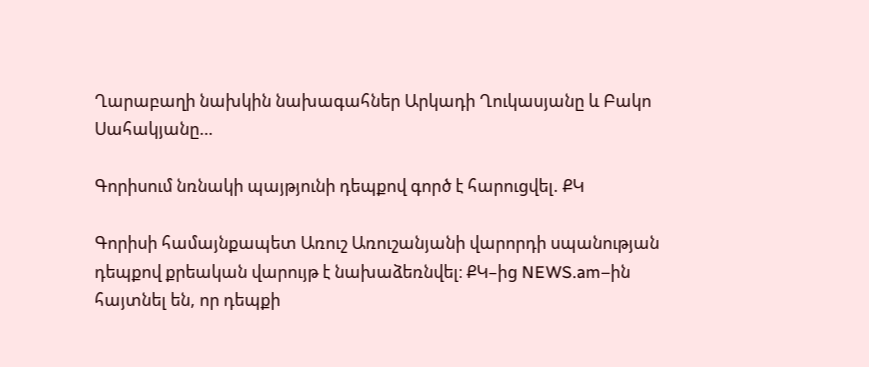Ղարաբաղի նախկին նախագահներ Արկադի Ղուկասյանը և Բակո Սահակյանը…

Գորիսում նռնակի պայթյունի դեպքով գործ է հարուցվել. ՔԿ

Գորիսի համայնքապետ Առուշ Առուշանյանի վարորդի սպանության դեպքով քրեական վարույթ է նախաձեռնվել։ ՔԿ–ից NEWS.am–ին հայտնել են, որ դեպքի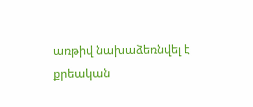առթիվ նախաձեռնվել է քրեական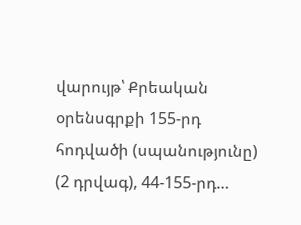վարույթ՝ Քրեական օրենսգրքի 155-րդ հոդվածի (սպանությունը) (2 դրվագ), 44-155-րդ…